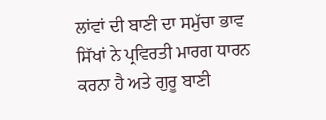ਲਾਂਵਾਂ ਦੀ ਬਾਣੀ ਦਾ ਸਮੁੱਚਾ ਭਾਵ
ਸਿੱਖਾਂ ਨੇ ਪ੍ਰਵਿਰਤੀ ਮਾਰਗ ਧਾਰਨ ਕਰਨਾ ਹੈ ਅਤੇ ਗੁਰੂ ਬਾਣੀ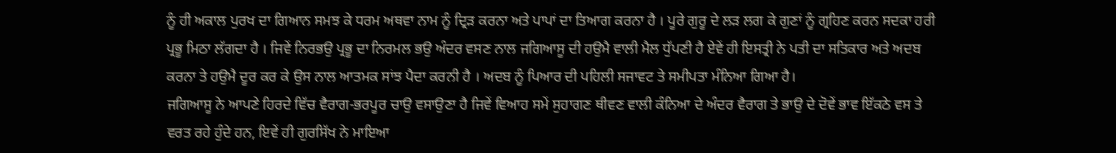ਨੂੰ ਹੀ ਅਕਾਲ ਪੁਰਖ ਦਾ ਗਿਆਨ ਸਮਝ ਕੇ ਧਰਮ ਅਥਵਾ ਨਾਮ ਨੂੰ ਦ੍ਰਿੜ ਕਰਨਾ ਅਤੇ ਪਾਪਾਂ ਦਾ ਤਿਆਗ ਕਰਨਾ ਹੈ । ਪੂਰੇ ਗੁਰੂ ਦੇ ਲੜ ਲਗ ਕੇ ਗੁਣਾਂ ਨੂੰ ਗ੍ਰਹਿਣ ਕਰਨ ਸਦਕਾ ਹਰੀ ਪ੍ਰਭੂ ਮਿਠਾ ਲੱਗਦਾ ਹੈ । ਜਿਵੇਂ ਨਿਰਭਉ ਪ੍ਰਭੂ ਦਾ ਨਿਰਮਲ ਭਉ ਅੰਦਰ ਵਸਣ ਨਾਲ ਜਗਿਆਸੂ ਦੀ ਹਉਮੈ ਵਾਲੀ ਮੈਲ ਧੁੱਪਣੀ ਹੈ ਏਵੇਂ ਹੀ ਇਸਤ੍ਰੀ ਨੇ ਪਤੀ ਦਾ ਸਤਿਕਾਰ ਅਤੇ ਅਦਬ ਕਰਨਾ ਤੇ ਹਉਮੈ ਦੂਰ ਕਰ ਕੇ ਉਸ ਨਾਲ ਆਤਮਕ ਸਾਂਝ ਪੈਦਾ ਕਰਨੀ ਹੈ । ਅਦਬ ਨੂੰ ਪਿਆਰ ਦੀ ਪਹਿਲੀ ਸਜਾਵਟ ਤੇ ਸਮੀਪਤਾ ਮੰਨਿਆ ਗਿਆ ਹੈ।
ਜਗਿਆਸੂ ਨੇ ਆਪਣੇ ਹਿਰਦੇ ਵਿੱਚ ਵੈਰਾਗ-ਭਰਪੂਰ ਚਾਉ ਵਸਾਉਣਾ ਹੈ ਜਿਵੇਂ ਵਿਆਹ ਸਮੇਂ ਸੁਹਾਗਣ ਥੀਵਣ ਵਾਲੀ ਕੰਨਿਆ ਦੇ ਅੰਦਰ ਵੈਰਾਗ ਤੇ ਭਾਉ ਦੇ ਦੋਵੇਂ ਭਾਵ ਇੱਕਠੇ ਵਸ ਤੇ ਵਰਤ ਰਹੇ ਹੁੰਦੇ ਹਨ, ਇਵੇਂ ਹੀ ਗੁਰਸਿੱਖ ਨੇ ਮਾਇਆ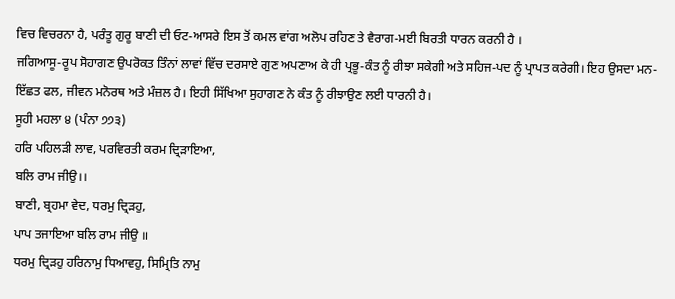ਵਿਚ ਵਿਚਰਨਾ ਹੈ, ਪਰੰਤੂ ਗੁਰੂ ਬਾਣੀ ਦੀ ਓਟ-ਆਸਰੇ ਇਸ ਤੋਂ ਕਮਲ ਵਾਂਗ ਅਲੋਪ ਰਹਿਣ ਤੇ ਵੈਰਾਗ-ਮਈ ਬਿਰਤੀ ਧਾਰਨ ਕਰਨੀ ਹੈ ।
ਜਗਿਆਸੂ-ਰੂਪ ਸੋਹਾਗਣ ਉਪਰੋਕਤ ਤਿੰਨਾਂ ਲਾਵਾਂ ਵਿੱਚ ਦਰਸਾਏ ਗੁਣ ਅਪਣਾਅ ਕੇ ਹੀ ਪ੍ਰਭੂ-ਕੰਤ ਨੂੰ ਰੀਝਾ ਸਕੇਗੀ ਅਤੇ ਸਹਿਜ-ਪਦ ਨੂੰ ਪ੍ਰਾਪਤ ਕਰੇਗੀ। ਇਹ ਉਸਦਾ ਮਨ-ਇੱਛਤ ਫਲ, ਜੀਵਨ ਮਨੋਰਥ ਅਤੇ ਮੰਜ਼ਲ ਹੈ। ਇਹੀ ਸਿੱਖਿਆ ਸੁਹਾਗਣ ਨੇ ਕੰਤ ਨੂੰ ਰੀਝਾਉਣ ਲਈ ਧਾਰਨੀ ਹੈ।
ਸੂਹੀ ਮਹਲਾ ੪ (ਪੰਨਾ ੭੭੩)
ਹਰਿ ਪਹਿਲੜੀ ਲਾਵ, ਪਰਵਿਰਤੀ ਕਰਮ ਦ੍ਰਿੜਾਇਆ,
ਬਲਿ ਰਾਮ ਜੀਉ।।
ਬਾਣੀ, ਬ੍ਰਹਮਾ ਵੇਦ, ਧਰਮੁ ਦ੍ਰਿੜਹੁ,
ਪਾਪ ਤਜਾਇਆ ਬਲਿ ਰਾਮ ਜੀਉ ॥
ਧਰਮੁ ਦ੍ਰਿੜਹੁ ਹਰਿਨਾਮੁ ਧਿਆਵਹੁ, ਸਿਮ੍ਰਿਤਿ ਨਾਮੁ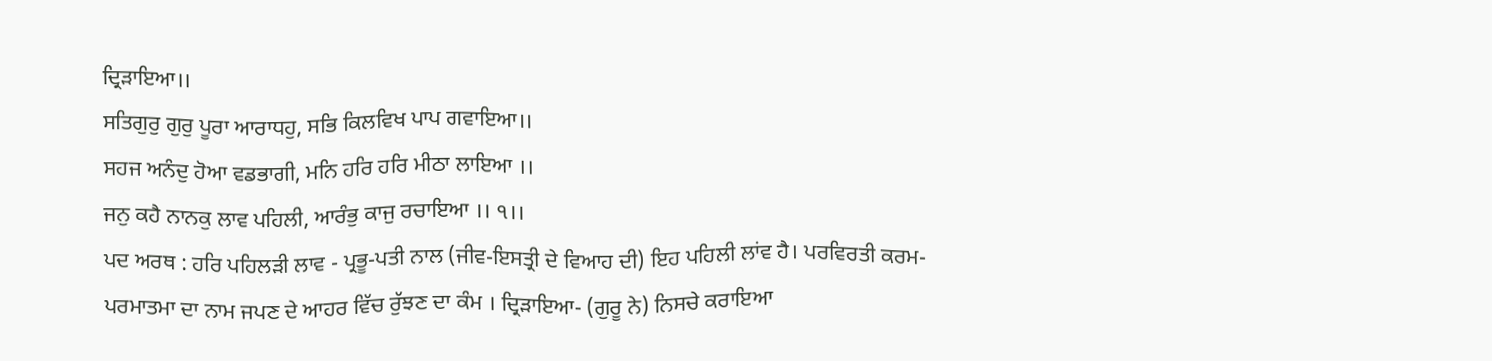ਦ੍ਰਿੜਾਇਆ।।
ਸਤਿਗੁਰੁ ਗੁਰੁ ਪੂਰਾ ਆਰਾਧਹੁ, ਸਭਿ ਕਿਲਵਿਖ ਪਾਪ ਗਵਾਇਆ।।
ਸਹਜ ਅਨੰਦੁ ਹੋਆ ਵਡਭਾਗੀ, ਮਨਿ ਹਰਿ ਹਰਿ ਮੀਠਾ ਲਾਇਆ ।।
ਜਨੁ ਕਹੈ ਨਾਨਕੁ ਲਾਵ ਪਹਿਲੀ, ਆਰੰਭੁ ਕਾਜੁ ਰਚਾਇਆ ।। ੧।।
ਪਦ ਅਰਥ : ਹਰਿ ਪਹਿਲੜੀ ਲਾਵ - ਪ੍ਰਭੂ-ਪਤੀ ਨਾਲ (ਜੀਵ-ਇਸਤ੍ਰੀ ਦੇ ਵਿਆਹ ਦੀ) ਇਹ ਪਹਿਲੀ ਲਾਂਵ ਹੈ। ਪਰਵਿਰਤੀ ਕਰਮ-ਪਰਮਾਤਮਾ ਦਾ ਨਾਮ ਜਪਣ ਦੇ ਆਹਰ ਵਿੱਚ ਰੁੱਝਣ ਦਾ ਕੰਮ । ਦ੍ਰਿੜਾਇਆ- (ਗੁਰੂ ਨੇ) ਨਿਸਚੇ ਕਰਾਇਆ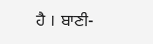ਹੈ । ਬਾਣੀ-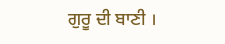ਗੁਰੂ ਦੀ ਬਾਣੀ ।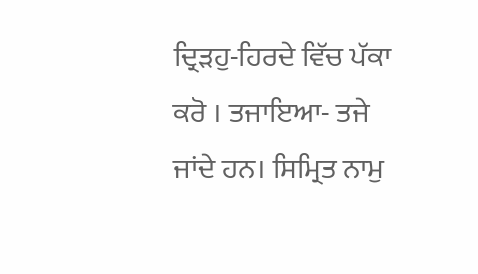ਦ੍ਰਿੜਹੁ-ਹਿਰਦੇ ਵਿੱਚ ਪੱਕਾ ਕਰੋ । ਤਜਾਇਆ- ਤਜੇ ਜਾਂਦੇ ਹਨ। ਸਿਮ੍ਰਿਤ ਨਾਮੁ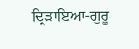ਦ੍ਰਿੜਾਇਆ-ਗੁਰੂ